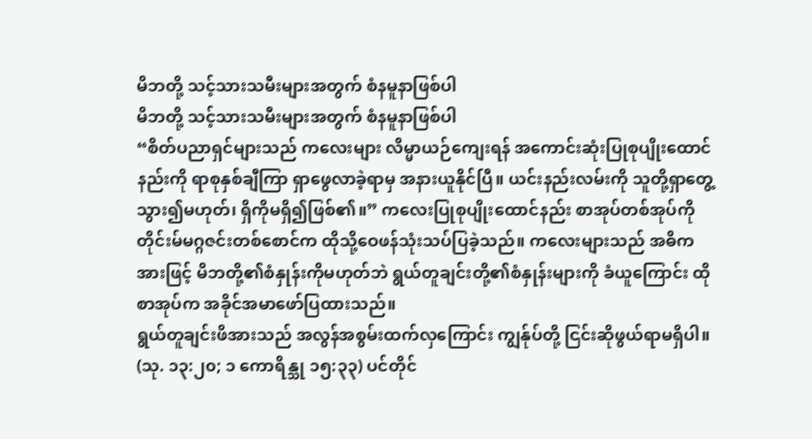မိဘတို့ သင့်သားသမီးများအတွက် စံနမူနာဖြစ်ပါ
မိဘတို့ သင့်သားသမီးများအတွက် စံနမူနာဖြစ်ပါ
“စိတ်ပညာရှင်များသည် ကလေးများ လိမ္မာယဉ်ကျေးရန် အကောင်းဆုံးပြုစုပျိုးထောင်နည်းကို ရာစုနှစ်ချီကြာ ရှာဖွေလာခဲ့ရာမှ အနားယူနိုင်ပြီ။ ယင်းနည်းလမ်းကို သူတို့ရှာတွေ့သွား၍မဟုတ်၊ ရှိကိုမရှိ၍ဖြစ်၏။” ကလေးပြုစုပျိုးထောင်နည်း စာအုပ်တစ်အုပ်ကို တိုင်းမ်မဂ္ဂဇင်းတစ်စောင်က ထိုသို့ဝေဖန်သုံးသပ်ပြခဲ့သည်။ ကလေးများသည် အဓိကအားဖြင့် မိဘတို့၏စံနှုန်းကိုမဟုတ်ဘဲ ရွယ်တူချင်းတို့၏စံနှုန်းများကို ခံယူကြောင်း ထိုစာအုပ်က အခိုင်အမာဖော်ပြထားသည်။
ရွယ်တူချင်းဖိအားသည် အလွန်အစွမ်းထက်လှကြောင်း ကျွန်ုပ်တို့ ငြင်းဆိုဖွယ်ရာမရှိပါ။ (သု. ၁၃:၂၀; ၁ ကောရိန္သု ၁၅:၃၃) ပင်တိုင်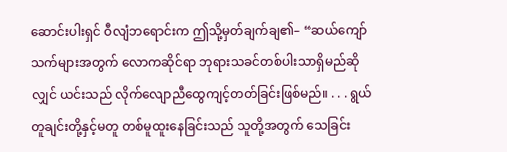ဆောင်းပါးရှင် ဝီလျံဘရောင်းက ဤသို့မှတ်ချက်ချ၏– “ဆယ်ကျော်သက်များအတွက် လောကဆိုင်ရာ ဘုရားသခင်တစ်ပါးသာရှိမည်ဆိုလျှင် ယင်းသည် လိုက်လျောညီထွေကျင့်တတ်ခြင်းဖြစ်မည်။ . . . ရွယ်တူချင်းတို့နှင့်မတူ တစ်မူထူးနေခြင်းသည် သူတို့အတွက် သေခြင်း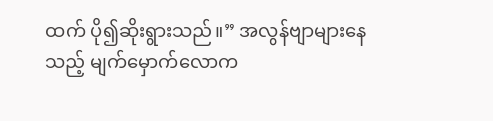ထက် ပို၍ဆိုးရွားသည်။” အလွန်ဗျာများနေသည့် မျက်မှောက်လောက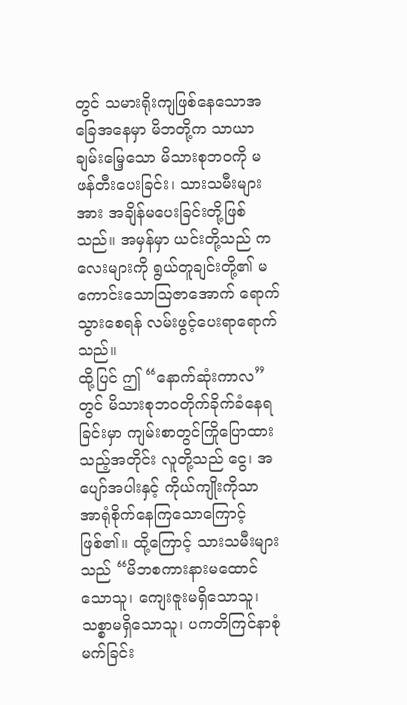တွင် သမားရိုးကျဖြစ်နေသောအခြေအနေမှာ မိဘတို့က သာယာချမ်းမြေ့သော မိသားစုဘဝကို မဖန်တီးပေးခြင်း၊ သားသမီးများအား အချိန်မပေးခြင်းတို့ဖြစ်သည်။ အမှန်မှာ ယင်းတို့သည် ကလေးများကို ရွယ်တူချင်းတို့၏ မကောင်းသောဩဇာအောက် ရောက်သွားစေရန် လမ်းဖွင့်ပေးရာရောက်သည်။
ထို့ပြင် ဤ “နောက်ဆုံးကာလ” တွင် မိသားစုဘဝတိုက်ခိုက်ခံနေရခြင်းမှာ ကျမ်းစာတွင်ကြိုပြောထားသည့်အတိုင်း လူတို့သည် ငွေ၊ အပျော်အပါးနှင့် ကိုယ်ကျိုးကိုသာ အာရုံစိုက်နေကြသောကြောင့်ဖြစ်၏။ ထို့ကြောင့် သားသမီးများသည် “မိဘစကားနားမထောင်သောသူ၊ ကျေးဇူးမရှိသောသူ၊ သစ္စာမရှိသောသူ၊ ပကတိကြင်နာစုံမက်ခြင်း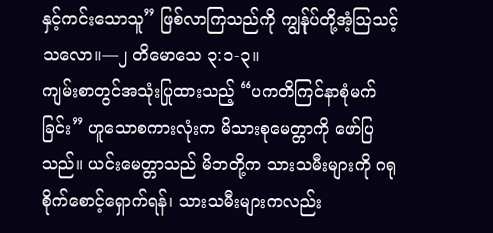နှင့်ကင်းသောသူ” ဖြစ်လာကြသည်ကို ကျွန်ုပ်တို့အံ့သြသင့်သလော။—၂ တိမောသေ ၃:၁-၃။
ကျမ်းစာတွင်အသုံးပြုထားသည့် “ပကတိကြင်နာစုံမက်ခြင်း” ဟူသောစကားလုံးက မိသားစုမေတ္တာကို ဖော်ပြသည်။ ယင်းမေတ္တာသည် မိဘတို့က သားသမီးများကို ဂရုစိုက်စောင့်ရှောက်ရန်၊ သားသမီးများကလည်း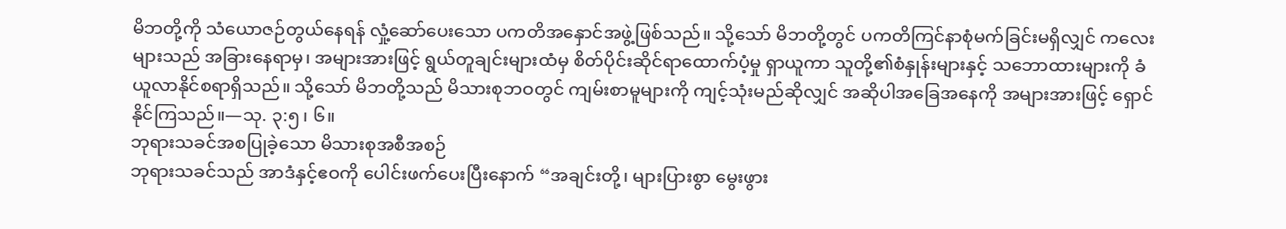မိဘတို့ကို သံယောဇဉ်တွယ်နေရန် လှုံ့ဆော်ပေးသော ပကတိအနှောင်အဖွဲ့ဖြစ်သည်။ သို့သော် မိဘတို့တွင် ပကတိကြင်နာစုံမက်ခြင်းမရှိလျှင် ကလေးများသည် အခြားနေရာမှ၊ အများအားဖြင့် ရွယ်တူချင်းများထံမှ စိတ်ပိုင်းဆိုင်ရာထောက်ပံ့မှု ရှာယူကာ သူတို့၏စံနှုန်းများနှင့် သဘောထားများကို ခံယူလာနိုင်စရာရှိသည်။ သို့သော် မိဘတို့သည် မိသားစုဘဝတွင် ကျမ်းစာမူများကို ကျင့်သုံးမည်ဆိုလျှင် အဆိုပါအခြေအနေကို အများအားဖြင့် ရှောင်နိုင်ကြသည်။—သု. ၃:၅၊ ၆။
ဘုရားသခင်အစပြုခဲ့သော မိသားစုအစီအစဉ်
ဘုရားသခင်သည် အာဒံနှင့်ဧဝကို ပေါင်းဖက်ပေးပြီးနောက် “အချင်းတို့၊ များပြားစွာ မွေးဖွား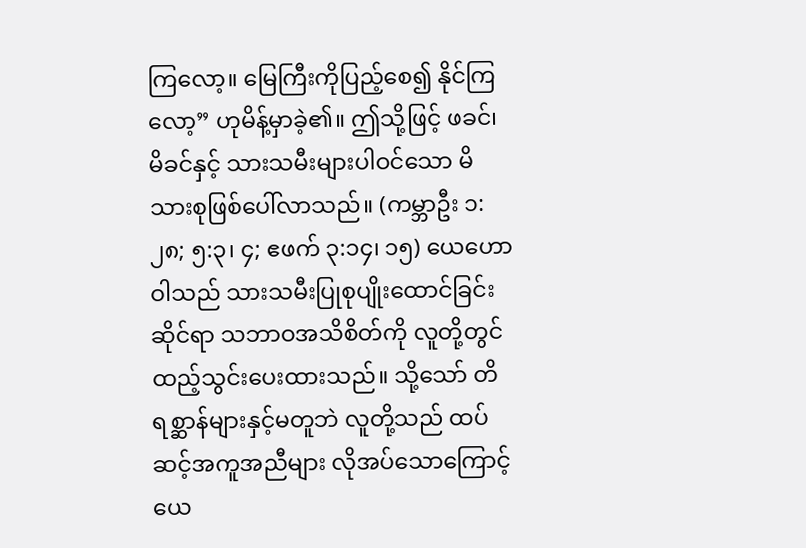ကြလော့။ မြေကြီးကိုပြည့်စေ၍ နိုင်ကြလော့” ဟုမိန့်မှာခဲ့၏။ ဤသို့ဖြင့် ဖခင်၊ မိခင်နှင့် သားသမီးများပါဝင်သော မိသားစုဖြစ်ပေါ်လာသည်။ (ကမ္ဘာဦး ၁:၂၈; ၅:၃၊ ၄; ဧဖက် ၃:၁၄၊ ၁၅) ယေဟောဝါသည် သားသမီးပြုစုပျိုးထောင်ခြင်းဆိုင်ရာ သဘာဝအသိစိတ်ကို လူတို့တွင် ထည့်သွင်းပေးထားသည်။ သို့သော် တိရစ္ဆာန်များနှင့်မတူဘဲ လူတို့သည် ထပ်ဆင့်အကူအညီများ လိုအပ်သောကြောင့် ယေ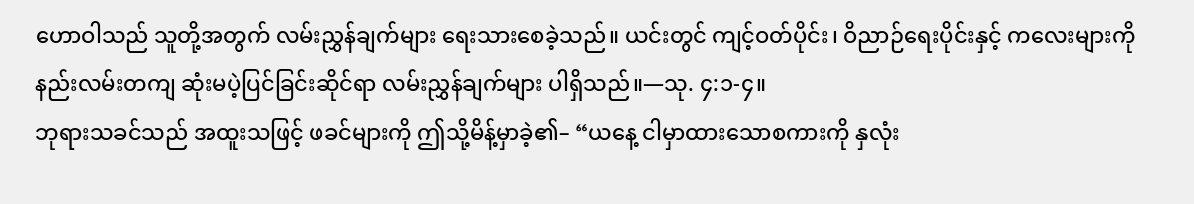ဟောဝါသည် သူတို့အတွက် လမ်းညွှန်ချက်များ ရေးသားစေခဲ့သည်။ ယင်းတွင် ကျင့်ဝတ်ပိုင်း၊ ဝိညာဉ်ရေးပိုင်းနှင့် ကလေးများကို နည်းလမ်းတကျ ဆုံးမပဲ့ပြင်ခြင်းဆိုင်ရာ လမ်းညွှန်ချက်များ ပါရှိသည်။—သု. ၄:၁-၄။
ဘုရားသခင်သည် အထူးသဖြင့် ဖခင်များကို ဤသို့မိန့်မှာခဲ့၏– “ယနေ့ ငါမှာထားသောစကားကို နှလုံး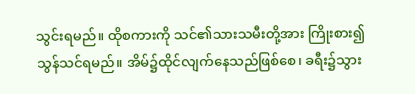သွင်းရမည်။ ထိုစကားကို သင်၏သားသမီးတို့အား ကြိုးစား၍သွန်သင်ရမည်။ အိမ်၌ထိုင်လျက်နေသည်ဖြစ်စေ၊ ခရီး၌သွား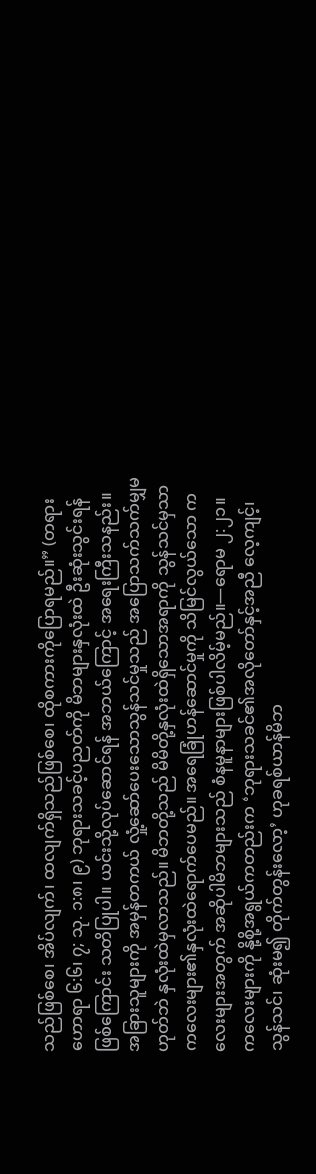သည်ဖြစ်စေ၊ အိပ်လျက်၊ ထလျက်ရှိသည်ဖြစ်စေ၊ ထိုစကားကိုပြောရမည်။” (တရားဟောရာ ၆:၆၊ ၇; သု. ၁:၈၊ ၉) ဘုရားသခင့်ပညတ်ကို မိဘများနှလုံးထဲ ဦးဆုံးသွင်းရန်ဖြစ်ကြောင်း သတိပြုပါ။ ယင်းသို့လုပ်ဆောင်ရန် အဘယ်ကြောင့် အရေးကြီးသနည်း။ အခြားသူများကို အမှန်တကယ် လှုံ့ဆော်ပေးသောသွန်သင်မှုသည် အပြောသက်သက်မျှမဟုတ်ဘဲ နှလုံးထဲမှလာသည်။ မိဘတို့သည် မိမိတို့နှလုံးထဲရှိသောအရာကို သွန်သင်မှသာ ကလေးများ၏နှလုံးထဲရောက်ပေမည်။ အရေခြုံဟန်ဆောင်မှုကို သိမြင်လွယ်သော ကလေးများအတွက် အဆိုပါမိဘများသည် စံနမူနာများဖြစ်ပါလိမ့်မည်။—ရောမ ၂:၂၁။
ကလေးများကို နို့စို့အရွယ်ကတည်းက ‘ဘုရားသခင်၏အလိုတော်နှင့်အညီ လေ့ကျင့်၊ သွန်သင်၊ ဆုံးမ၍ တိုက်တွန်းလော့’ ဟုခရစ်ယာန်မိဘ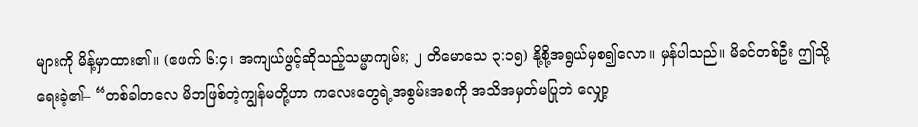များကို မိန့်မှာထား၏။ (ဧဖက် ၆:၄၊ အကျယ်ဖွင့်ဆိုသည့်သမ္မာကျမ်း; ၂ တိမောသေ ၃:၁၅) နို့စို့အရွယ်မှစ၍လော။ မှန်ပါသည်။ မိခင်တစ်ဦး ဤသို့ရေးခဲ့၏– “တစ်ခါတလေ မိဘဖြစ်တဲ့ကျွန်မတို့ဟာ ကလေးတွေရဲ့အစွမ်းအစကို အသိအမှတ်မပြုဘဲ လျှော့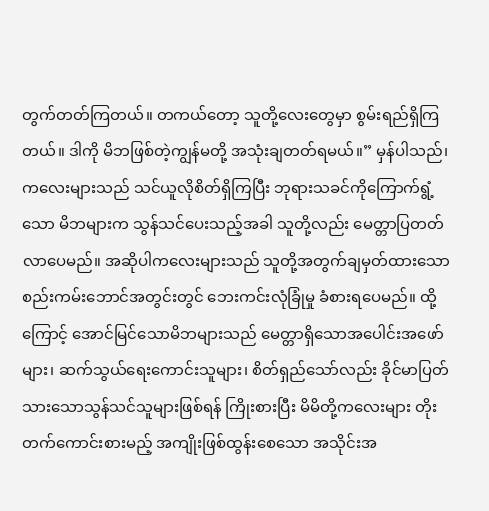တွက်တတ်ကြတယ်။ တကယ်တော့ သူတို့လေးတွေမှာ စွမ်းရည်ရှိကြတယ်။ ဒါကို မိဘဖြစ်တဲ့ကျွန်မတို့ အသုံးချတတ်ရမယ်။” မှန်ပါသည်၊ ကလေးများသည် သင်ယူလိုစိတ်ရှိကြပြီး ဘုရားသခင်ကိုကြောက်ရွံ့သော မိဘများက သွန်သင်ပေးသည့်အခါ သူတို့လည်း မေတ္တာပြတတ်လာပေမည်။ အဆိုပါကလေးများသည် သူတို့အတွက်ချမှတ်ထားသော စည်းကမ်းဘောင်အတွင်းတွင် ဘေးကင်းလုံခြုံမှု ခံစားရပေမည်။ ထို့ကြောင့် အောင်မြင်သောမိဘများသည် မေတ္တာရှိသောအပေါင်းအဖော်များ၊ ဆက်သွယ်ရေးကောင်းသူများ၊ စိတ်ရှည်သော်လည်း ခိုင်မာပြတ်သားသောသွန်သင်သူများဖြစ်ရန် ကြိုးစားပြီး မိမိတို့ကလေးများ တိုးတက်ကောင်းစားမည့် အကျိုးဖြစ်ထွန်းစေသော အသိုင်းအ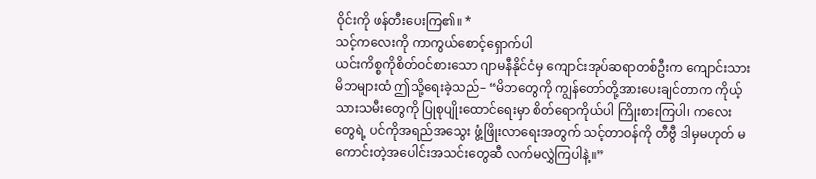ဝိုင်းကို ဖန်တီးပေးကြ၏။ *
သင့်ကလေးကို ကာကွယ်စောင့်ရှောက်ပါ
ယင်းကိစ္စကိုစိတ်ဝင်စားသော ဂျာမနီနိုင်ငံမှ ကျောင်းအုပ်ဆရာတစ်ဦးက ကျောင်းသားမိဘများထံ ဤသို့ရေးခဲ့သည်– “မိဘတွေကို ကျွန်တော်တို့အားပေးချင်တာက ကိုယ့်သားသမီးတွေကို ပြုစုပျိုးထောင်ရေးမှာ စိတ်ရောကိုယ်ပါ ကြိုးစားကြပါ၊ ကလေးတွေရဲ့ ပင်ကိုအရည်အသွေး ဖွံ့ဖြိုးလာရေးအတွက် သင့်တာဝန်ကို တီဗွီ ဒါမှမဟုတ် မကောင်းတဲ့အပေါင်းအသင်းတွေဆီ လက်မလွှဲကြပါနဲ့။”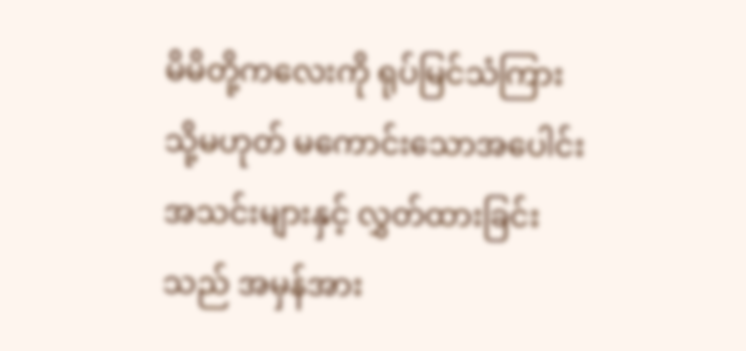မိမိတို့ကလေးကို ရုပ်မြင်သံကြား သို့မဟုတ် မကောင်းသောအပေါင်းအသင်းများနှင့် လွှတ်ထားခြင်းသည် အမှန်အား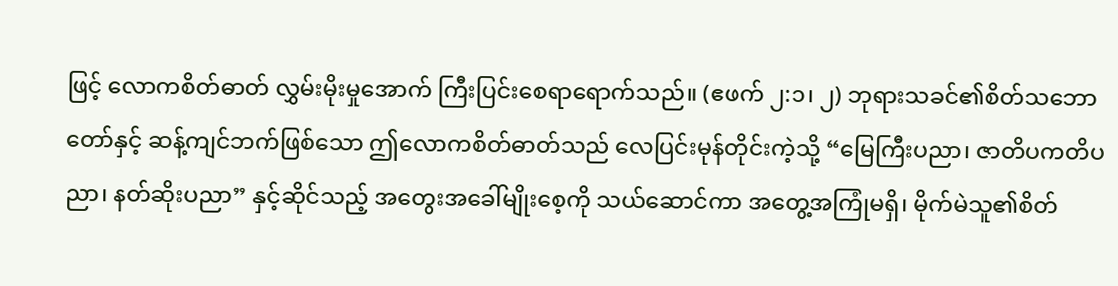ဖြင့် လောကစိတ်ဓာတ် လွှမ်းမိုးမှုအောက် ကြီးပြင်းစေရာရောက်သည်။ (ဧဖက် ၂:၁၊ ၂) ဘုရားသခင်၏စိတ်သဘောတော်နှင့် ဆန့်ကျင်ဘက်ဖြစ်သော ဤလောကစိတ်ဓာတ်သည် လေပြင်းမုန်တိုင်းကဲ့သို့ “မြေကြီးပညာ၊ ဇာတိပကတိပညာ၊ နတ်ဆိုးပညာ” နှင့်ဆိုင်သည့် အတွေးအခေါ်မျိုးစေ့ကို သယ်ဆောင်ကာ အတွေ့အကြုံမရှိ၊ မိုက်မဲသူ၏စိတ်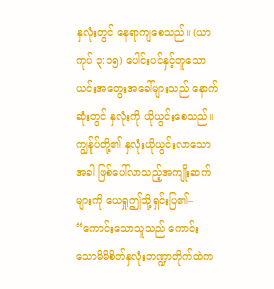နှလုံးတွင် နေရာကျစေသည်။ (ယာကုပ် ၃:၁၅) ပေါင်းပင်နှင့်တူသော ယင်းအတွေးအခေါ်များသည် နောက်ဆုံးတွင် နှလုံးကို ယိုယွင်းစေသည်။ ကျွန်ုပ်တို့၏ နှလုံးယိုယွင်းလာသောအခါ ဖြစ်ပေါ်လာသည့်အကျိုးဆက်များကို ယေရှုဤသို့ရှင်းပြ၏– “ကောင်းသောသူသည် ကောင်းသောမိမိစိတ်နှလုံးဘဏ္ဍာတိုက်ထဲက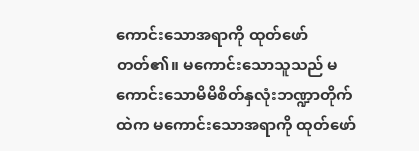ကောင်းသောအရာကို ထုတ်ဖော်တတ်၏။ မကောင်းသောသူသည် မကောင်းသောမိမိစိတ်နှလုံးဘဏ္ဍာတိုက်ထဲက မကောင်းသောအရာကို ထုတ်ဖော်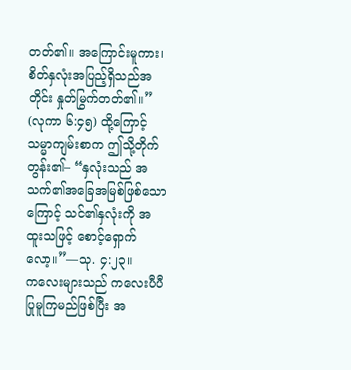တတ်၏။ အကြောင်းမူကား၊ စိတ်နှလုံးအပြည့်ရှိသည်အတိုင်း နှုတ်မြွက်တတ်၏။” (လုကာ ၆:၄၅) ထို့ကြောင့် သမ္မာကျမ်းစာက ဤသို့တိုက်တွန်း၏– “နှလုံးသည် အသက်၏အခြေအမြစ်ဖြစ်သောကြောင့် သင်၏နှလုံးကို အထူးသဖြင့် စောင့်ရှောက်လော့။”—သု. ၄:၂၃။
ကလေးများသည် ကလေးပီပီ ပြုမူကြမည်ဖြစ်ပြီး အ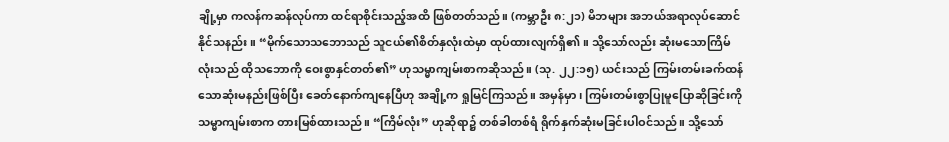ချို့မှာ ကလန်ကဆန်လုပ်ကာ ထင်ရာစိုင်းသည့်အထိ ဖြစ်တတ်သည်။ (ကမ္ဘာဦး ၈:၂၁) မိဘများ အဘယ်အရာလုပ်ဆောင်နိုင်သနည်း။ “မိုက်သောသဘောသည် သူငယ်၏စိတ်နှလုံးထဲမှာ ထုပ်ထားလျက်ရှိ၏။ သို့သော်လည်း ဆုံးမသောကြိမ်လုံးသည် ထိုသဘောကို ဝေးစွာနှင်တတ်၏” ဟုသမ္မာကျမ်းစာကဆိုသည်။ (သု. ၂၂:၁၅) ယင်းသည် ကြမ်းတမ်းခက်ထန်သောဆုံးမနည်းဖြစ်ပြီး ခေတ်နောက်ကျနေပြီဟု အချို့က ရှုမြင်ကြသည်။ အမှန်မှာ၊ ကြမ်းတမ်းစွာပြုမူပြောဆိုခြင်းကို သမ္မာကျမ်းစာက တားမြစ်ထားသည်။ “ကြိမ်လုံး” ဟုဆိုရာ၌ တစ်ခါတစ်ရံ ရိုက်နှက်ဆုံးမခြင်းပါဝင်သည်။ သို့သော်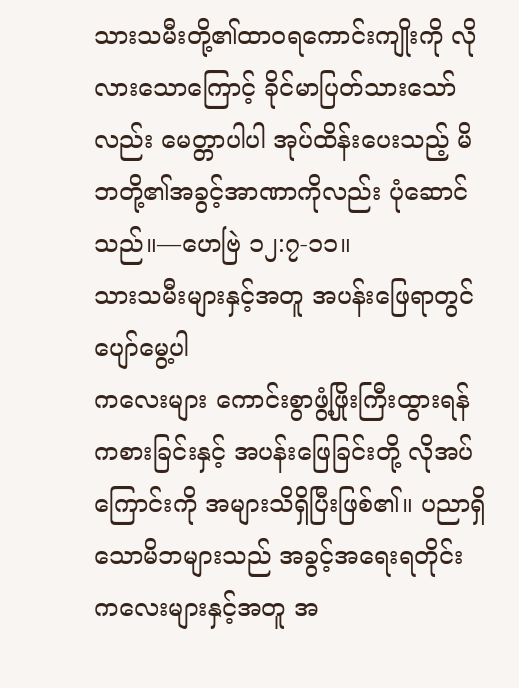သားသမီးတို့၏ထာဝရကောင်းကျိုးကို လိုလားသောကြောင့် ခိုင်မာပြတ်သားသော်လည်း မေတ္တာပါပါ အုပ်ထိန်းပေးသည့် မိဘတို့၏အခွင့်အာဏာကိုလည်း ပုံဆောင်သည်။—ဟေဗြဲ ၁၂:၇-၁၁။
သားသမီးများနှင့်အတူ အပန်းဖြေရာတွင် ပျော်မွေ့ပါ
ကလေးများ ကောင်းစွာဖွံ့ဖြိုးကြီးထွားရန် ကစားခြင်းနှင့် အပန်းဖြေခြင်းတို့ လိုအပ်ကြောင်းကို အများသိရှိပြီးဖြစ်၏။ ပညာရှိသောမိဘများသည် အခွင့်အရေးရတိုင်း ကလေးများနှင့်အတူ အ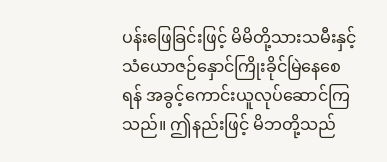ပန်းဖြေခြင်းဖြင့် မိမိတို့သားသမီးနှင့် သံယောဇဉ်နှောင်ကြိုးခိုင်မြဲနေစေရန် အခွင့်ကောင်းယူလုပ်ဆောင်ကြသည်။ ဤနည်းဖြင့် မိဘတို့သည်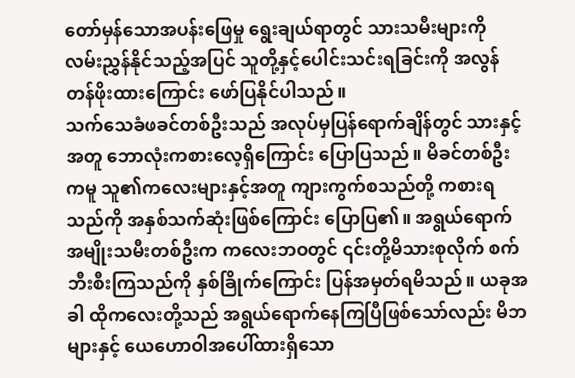တော်မှန်သောအပန်းဖြေမှု ရွေးချယ်ရာတွင် သားသမီးများကို လမ်းညွှန်နိုင်သည့်အပြင် သူတို့နှင့်ပေါင်းသင်းရခြင်းကို အလွန်တန်ဖိုးထားကြောင်း ဖော်ပြနိုင်ပါသည်။
သက်သေခံဖခင်တစ်ဦးသည် အလုပ်မှပြန်ရောက်ချိန်တွင် သားနှင့်အတူ ဘောလုံးကစားလေ့ရှိကြောင်း ပြောပြသည်။ မိခင်တစ်ဦးကမူ သူ၏ကလေးများနှင့်အတူ ကျားကွက်စသည်တို့ ကစားရသည်ကို အနှစ်သက်ဆုံးဖြစ်ကြောင်း ပြောပြ၏။ အရွယ်ရောက်အမျိုးသမီးတစ်ဦးက ကလေးဘဝတွင် ၎င်းတို့မိသားစုလိုက် စက်ဘီးစီးကြသည်ကို နှစ်ခြိုက်ကြောင်း ပြန်အမှတ်ရမိသည်။ ယခုအခါ ထိုကလေးတို့သည် အရွယ်ရောက်နေကြပြီဖြစ်သော်လည်း မိဘများနှင့် ယေဟောဝါအပေါ်ထားရှိသော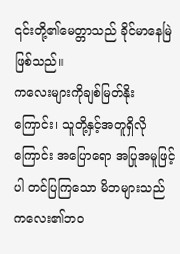၎င်းတို့၏မေတ္တာသည် ခိုင်မာနေမြဲဖြစ်သည်။
ကလေးများကိုချစ်မြတ်နိုးကြောင်း၊ သူတို့နှင့်အတူရှိလိုကြောင်း အပြောရော အပြုအမူဖြင့်ပါ တင်ပြကြသော မိဘများသည် ကလေး၏ဘဝ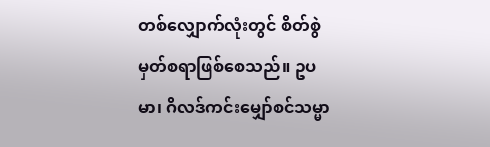တစ်လျှောက်လုံးတွင် စိတ်စွဲမှတ်စရာဖြစ်စေသည်။ ဥပမာ၊ ဂိလဒ်ကင်းမျှော်စင်သမ္မာ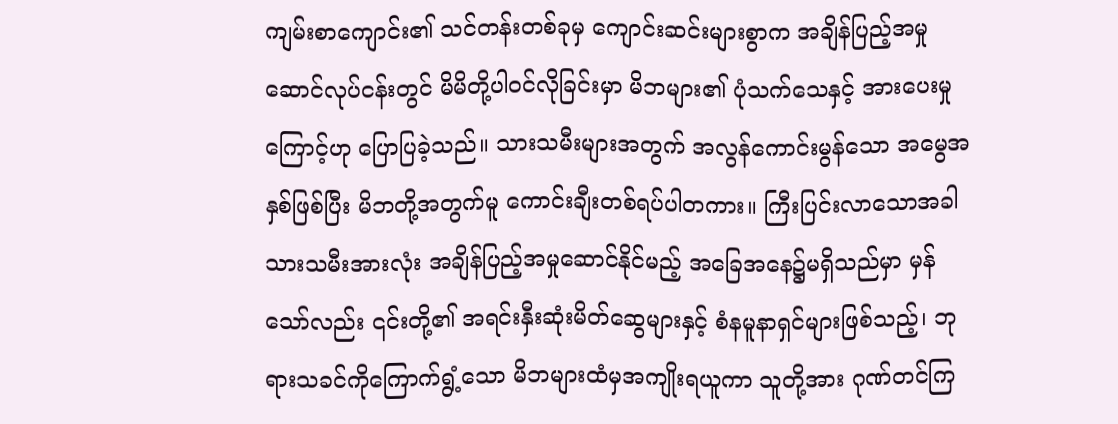ကျမ်းစာကျောင်း၏ သင်တန်းတစ်ခုမှ ကျောင်းဆင်းများစွာက အချိန်ပြည့်အမှုဆောင်လုပ်ငန်းတွင် မိမိတို့ပါဝင်လိုခြင်းမှာ မိဘများ၏ ပုံသက်သေနှင့် အားပေးမှုကြောင့်ဟု ပြောပြခဲ့သည်။ သားသမီးများအတွက် အလွန်ကောင်းမွန်သော အမွေအနှစ်ဖြစ်ပြီး မိဘတို့အတွက်မူ ကောင်းချီးတစ်ရပ်ပါတကား။ ကြီးပြင်းလာသောအခါ သားသမီးအားလုံး အချိန်ပြည့်အမှုဆောင်နိုင်မည့် အခြေအနေ၌မရှိသည်မှာ မှန်သော်လည်း ၎င်းတို့၏ အရင်းနှီးဆုံးမိတ်ဆွေများနှင့် စံနမူနာရှင်များဖြစ်သည့်၊ ဘုရားသခင်ကိုကြောက်ရွံ့သော မိဘများထံမှအကျိုးရယူကာ သူတို့အား ဂုဏ်တင်ကြ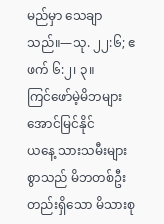မည်မှာ သေချာသည်။—သု. ၂၂:၆; ဧဖက် ၆:၂၊ ၃။
ကြင်ဖော်မဲ့မိဘများ အောင်မြင်နိုင်
ယနေ့ သားသမီးများစွာသည် မိဘတစ်ဦးတည်းရှိသော မိသားစု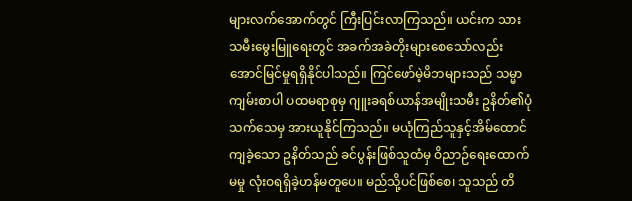များလက်အောက်တွင် ကြီးပြင်းလာကြသည်။ ယင်းက သားသမီးမွေးမြူရေးတွင် အခက်အခဲတိုးများစေသော်လည်း အောင်မြင်မှုရရှိနိုင်ပါသည်။ ကြင်ဖော်မဲ့မိဘများသည် သမ္မာကျမ်းစာပါ ပထမရာစုမှ ဂျူးခရစ်ယာန်အမျိုးသမီး ဥနိတ်၏ပုံသက်သေမှ အားယူနိုင်ကြသည်။ မယုံကြည်သူနှင့်အိမ်ထောင်ကျခဲ့သော ဥနိတ်သည် ခင်ပွန်းဖြစ်သူထံမှ ဝိညာဉ်ရေးထောက်မမှု လုံးဝရရှိခဲ့ဟန်မတူပေ။ မည်သို့ပင်ဖြစ်စေ၊ သူသည် တိ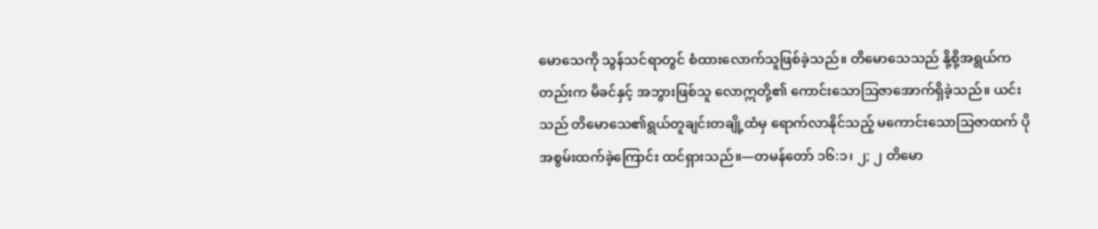မောသေကို သွန်သင်ရာတွင် စံထားလောက်သူဖြစ်ခဲ့သည်။ တိမောသေသည် နို့စို့အရွယ်ကတည်းက မိခင်နှင့် အဘွားဖြစ်သူ လောဣတို့၏ ကောင်းသောဩဇာအောက်ရှိခဲ့သည်။ ယင်းသည် တိမောသေ၏ရွယ်တူချင်းတချို့ထံမှ ရောက်လာနိုင်သည့် မကောင်းသောသြဇာထက် ပိုအစွမ်းထက်ခဲ့ကြောင်း ထင်ရှားသည်။—တမန်တော် ၁၆:၁၊ ၂; ၂ တိမော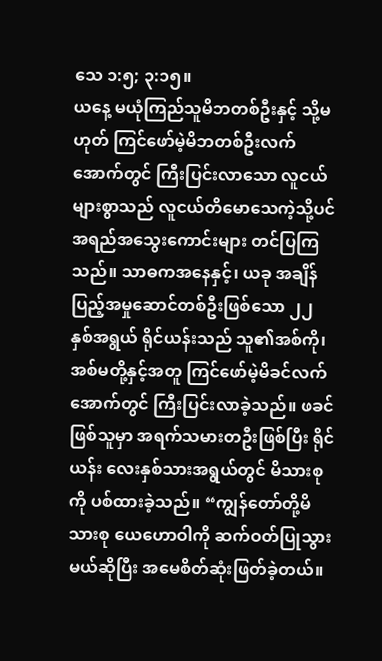သေ ၁:၅; ၃:၁၅။
ယနေ့ မယုံကြည်သူမိဘတစ်ဦးနှင့် သို့မဟုတ် ကြင်ဖော်မဲ့မိဘတစ်ဦးလက်အောက်တွင် ကြီးပြင်းလာသော လူငယ်များစွာသည် လူငယ်တိမောသေကဲ့သို့ပင် အရည်အသွေးကောင်းများ တင်ပြကြသည်။ သာဓကအနေနှင့်၊ ယခု အချိန်ပြည့်အမှုဆောင်တစ်ဦးဖြစ်သော ၂၂ နှစ်အရွယ် ရိုင်ယန်းသည် သူ၏အစ်ကို၊ အစ်မတို့နှင့်အတူ ကြင်ဖော်မဲ့မိခင်လက်အောက်တွင် ကြီးပြင်းလာခဲ့သည်။ ဖခင်ဖြစ်သူမှာ အရက်သမားတဦးဖြစ်ပြီး ရိုင်ယန်း လေးနှစ်သားအရွယ်တွင် မိသားစုကို ပစ်ထားခဲ့သည်။ “ကျွန်တော်တို့မိသားစု ယေဟောဝါကို ဆက်ဝတ်ပြုသွားမယ်ဆိုပြီး အမေစိတ်ဆုံးဖြတ်ခဲ့တယ်။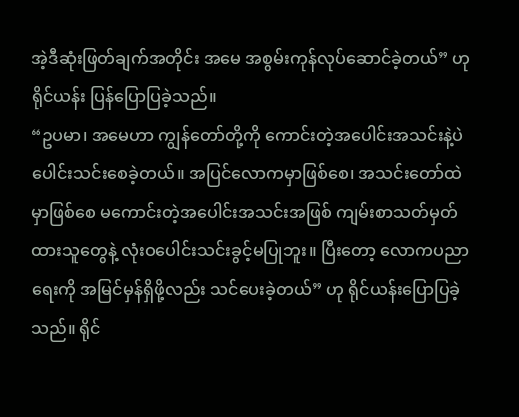အဲ့ဒီဆုံးဖြတ်ချက်အတိုင်း အမေ အစွမ်းကုန်လုပ်ဆောင်ခဲ့တယ်” ဟုရိုင်ယန်း ပြန်ပြောပြခဲ့သည်။
“ဥပမာ၊ အမေဟာ ကျွန်တော်တို့ကို ကောင်းတဲ့အပေါင်းအသင်းနဲ့ပဲ ပေါင်းသင်းစေခဲ့တယ်။ အပြင်လောကမှာဖြစ်စေ၊ အသင်းတော်ထဲမှာဖြစ်စေ မကောင်းတဲ့အပေါင်းအသင်းအဖြစ် ကျမ်းစာသတ်မှတ်ထားသူတွေနဲ့ လုံးဝပေါင်းသင်းခွင့်မပြုဘူး။ ပြီးတော့ လောကပညာရေးကို အမြင်မှန်ရှိဖို့လည်း သင်ပေးခဲ့တယ်” ဟု ရိုင်ယန်းပြောပြခဲ့သည်။ ရိုင်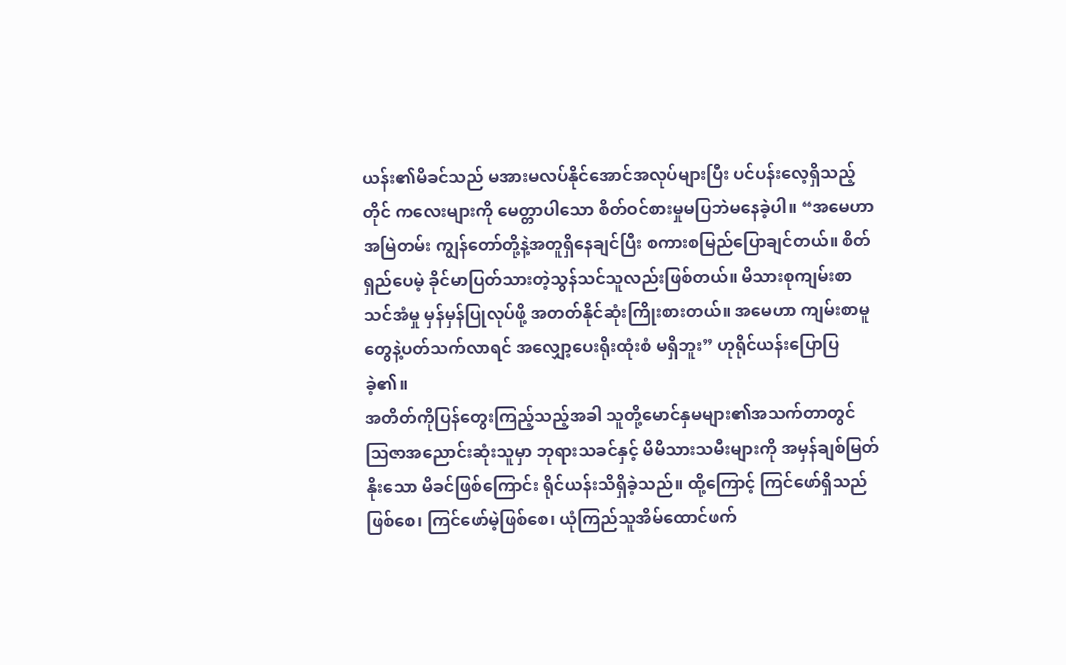ယန်း၏မိခင်သည် မအားမလပ်နိုင်အောင်အလုပ်များပြီး ပင်ပန်းလေ့ရှိသည့်တိုင် ကလေးများကို မေတ္တာပါသော စိတ်ဝင်စားမှုမပြဘဲမနေခဲ့ပါ။ “အမေဟာ အမြဲတမ်း ကျွန်တော်တို့နဲ့အတူရှိနေချင်ပြီး စကားစမြည်ပြောချင်တယ်။ စိတ်ရှည်ပေမဲ့ ခိုင်မာပြတ်သားတဲ့သွန်သင်သူလည်းဖြစ်တယ်။ မိသားစုကျမ်းစာသင်အံမှု မှန်မှန်ပြုလုပ်ဖို့ အတတ်နိုင်ဆုံးကြိုးစားတယ်။ အမေဟာ ကျမ်းစာမူတွေနဲ့ပတ်သက်လာရင် အလျှော့ပေးရိုးထုံးစံ မရှိဘူး” ဟုရိုင်ယန်းပြောပြခဲ့၏။
အတိတ်ကိုပြန်တွေးကြည့်သည့်အခါ သူတို့မောင်နှမများ၏အသက်တာတွင် ဩဇာအညောင်းဆုံးသူမှာ ဘုရားသခင်နှင့် မိမိသားသမီးများကို အမှန်ချစ်မြတ်နိုးသော မိခင်ဖြစ်ကြောင်း ရိုင်ယန်းသိရှိခဲ့သည်။ ထို့ကြောင့် ကြင်ဖော်ရှိသည်ဖြစ်စေ၊ ကြင်ဖော်မဲ့ဖြစ်စေ၊ ယုံကြည်သူအိမ်ထောင်ဖက်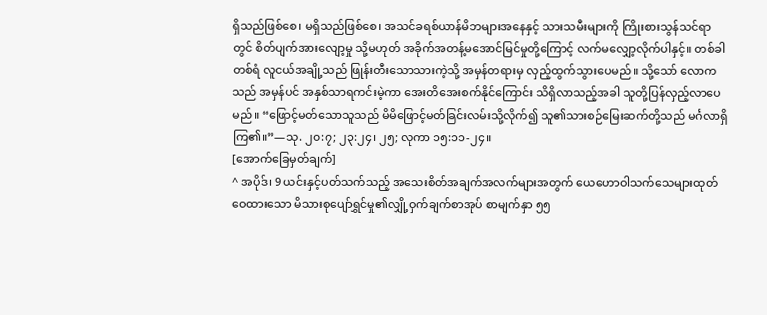ရှိသည်ဖြစ်စေ၊ မရှိသည်ဖြစ်စေ၊ အသင်ခရစ်ယာန်မိဘများအနေနှင့် သားသမီးများကို ကြိုးစားသွန်သင်ရာတွင် စိတ်ပျက်အားလျော့မှု သို့မဟုတ် အခိုက်အတန့်မအောင်မြင်မှုတို့ကြောင့် လက်မလျှော့လိုက်ပါနှင့်။ တစ်ခါတစ်ရံ လူငယ်အချို့သည် ဖြုန်းတီးသောသားကဲ့သို့ အမှန်တရားမှ လှည့်ထွက်သွားပေမည်။ သို့သော် လောကသည် အမှန်ပင် အနှစ်သာရကင်းမဲ့ကာ အေးတိအေးစက်နိုင်ကြောင်း သိရှိလာသည့်အခါ သူတို့ပြန်လှည့်လာပေမည်။ “ဖြောင့်မတ်သောသူသည် မိမိဖြောင့်မတ်ခြင်းလမ်းသို့လိုက်၍ သူ၏သားစဉ်မြေးဆက်တို့သည် မင်္ဂလာရှိကြ၏။”—သု. ၂၀:၇; ၂၃:၂၄၊ ၂၅; လုကာ ၁၅:၁၁-၂၄။
[အောက်ခြေမှတ်ချက်]
^ အပိုဒ်၊ 9 ယင်းနှင့်ပတ်သက်သည့် အသေးစိတ်အချက်အလက်များအတွက် ယေဟောဝါသက်သေများထုတ်ဝေထားသော မိသားစုပျော်ရွှင်မှု၏လျှို့ဝှက်ချက်စာအုပ် စာမျက်နှာ ၅၅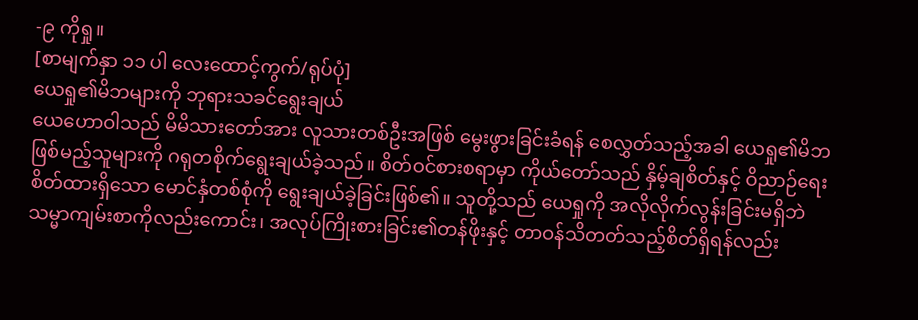-၉ ကိုရှု။
[စာမျက်နှာ ၁၁ ပါ လေးထောင့်ကွက်/ရုပ်ပုံ]
ယေရှု၏မိဘများကို ဘုရားသခင်ရွေးချယ်
ယေဟောဝါသည် မိမိသားတော်အား လူသားတစ်ဦးအဖြစ် မွေးဖွားခြင်းခံရန် စေလွှတ်သည့်အခါ ယေရှု၏မိဘဖြစ်မည့်သူများကို ဂရုတစိုက်ရွေးချယ်ခဲ့သည်။ စိတ်ဝင်စားစရာမှာ ကိုယ်တော်သည် နှိမ့်ချစိတ်နှင့် ဝိညာဉ်ရေးစိတ်ထားရှိသော မောင်နှံတစ်စုံကို ရွေးချယ်ခဲ့ခြင်းဖြစ်၏။ သူတို့သည် ယေရှုကို အလိုလိုက်လွန်းခြင်းမရှိဘဲ သမ္မာကျမ်းစာကိုလည်းကောင်း၊ အလုပ်ကြိုးစားခြင်း၏တန်ဖိုးနှင့် တာဝန်သိတတ်သည့်စိတ်ရှိရန်လည်း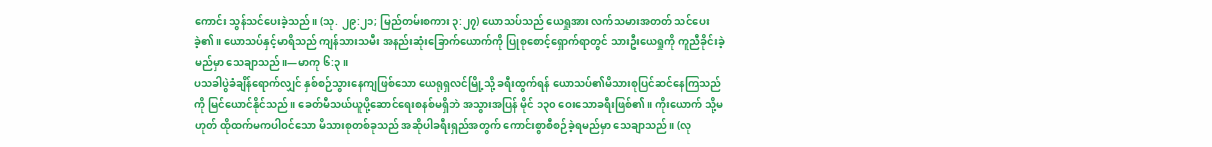ကောင်း သွန်သင်ပေးခဲ့သည်။ (သု. ၂၉:၂၁; မြည်တမ်းစကား ၃:၂၇) ယောသပ်သည် ယေရှုအား လက်သမားအတတ် သင်ပေးခဲ့၏။ ယောသပ်နှင့်မာရိသည် ကျန်သားသမီး အနည်းဆုံးခြောက်ယောက်ကို ပြုစုစောင့်ရှောက်ရာတွင် သားဦးယေရှုကို ကူညီခိုင်းခဲ့မည်မှာ သေချာသည်။—မာကု ၆:၃။
ပသခါပွဲခံချိန်ရောက်လျှင် နှစ်စဉ်သွားနေကျဖြစ်သော ယေရုရှလင်မြို့သို့ ခရီးထွက်ရန် ယောသပ်၏မိသားစုပြင်ဆင်နေကြသည်ကို မြင်ယောင်နိုင်သည်။ ခေတ်မီသယ်ယူပို့ဆောင်ရေးစနစ်မရှိဘဲ အသွားအပြန် မိုင် ၁၃၀ ဝေးသောခရီးဖြစ်၏။ ကိုးယောက် သို့မဟုတ် ထိုထက်မကပါဝင်သော မိသားစုတစ်ခုသည် အဆိုပါခရီးရှည်အတွက် ကောင်းစွာစီစဉ်ခဲ့ရမည်မှာ သေချာသည်။ (လု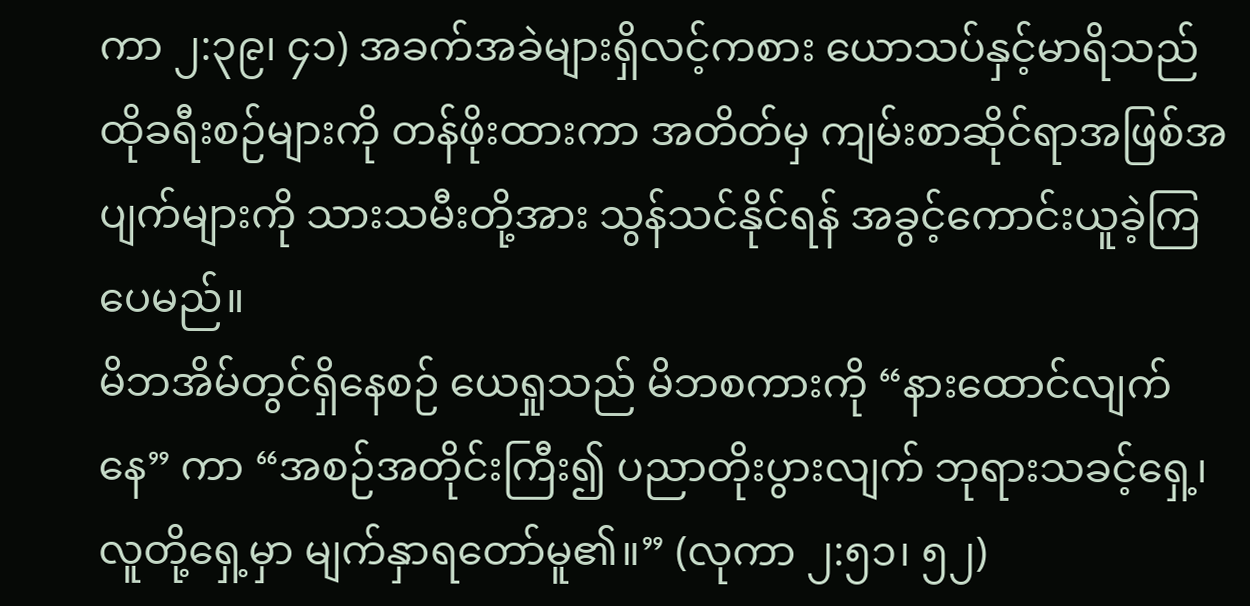ကာ ၂:၃၉၊ ၄၁) အခက်အခဲများရှိလင့်ကစား ယောသပ်နှင့်မာရိသည် ထိုခရီးစဉ်များကို တန်ဖိုးထားကာ အတိတ်မှ ကျမ်းစာဆိုင်ရာအဖြစ်အပျက်များကို သားသမီးတို့အား သွန်သင်နိုင်ရန် အခွင့်ကောင်းယူခဲ့ကြပေမည်။
မိဘအိမ်တွင်ရှိနေစဉ် ယေရှုသည် မိဘစကားကို “နားထောင်လျက်နေ” ကာ “အစဉ်အတိုင်းကြီး၍ ပညာတိုးပွားလျက် ဘုရားသခင့်ရှေ့၊ လူတို့ရှေ့မှာ မျက်နှာရတော်မူ၏။” (လုကာ ၂:၅၁၊ ၅၂)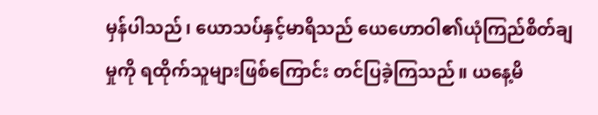မှန်ပါသည်၊ ယောသပ်နှင့်မာရိသည် ယေဟောဝါ၏ယုံကြည်စိတ်ချမှုကို ရထိုက်သူများဖြစ်ကြောင်း တင်ပြခဲ့ကြသည်။ ယနေ့မိ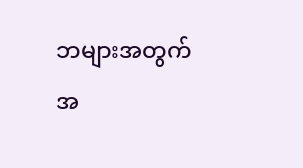ဘများအတွက် အ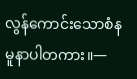လွန်ကောင်းသောစံနမူနာပါတကား။—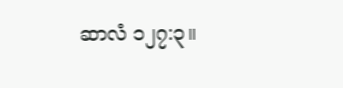ဆာလံ ၁၂၇:၃။